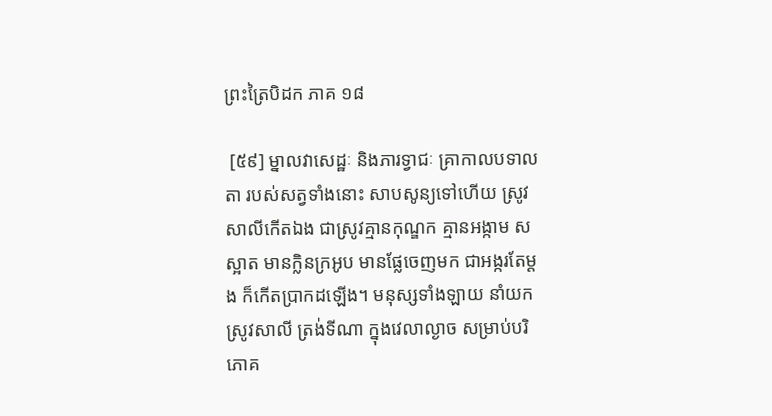ព្រះត្រៃបិដក ភាគ ១៨

 [៥៩] ម្នាលវាសេដ្ឋៈ និងភារទ្វាជៈ គ្រាកាលបទាលតា របស់សត្វទាំងនោះ សាបសូន្យទៅហើយ ស្រូវសាលីកើតឯង ជាស្រូវគ្មានកុណ្ឌក គ្មានអង្កាម សស្អាត មានក្លិនក្រអូប មានផ្លែចេញមក ជាអង្ករតែម្តង ក៏កើតប្រាកដឡើង។ មនុស្សទាំងឡាយ នាំយកស្រូវសាលី ត្រង់ទីណា ក្នុងវេលាល្ងាច សម្រាប់បរិភោគ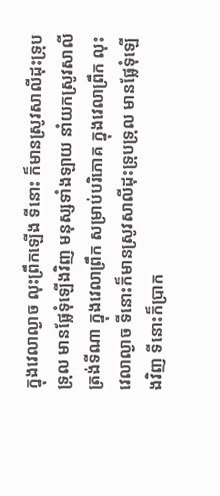ក្នុងវេលាល្ងាច លុះព្រឹកឡើង ទីនោះ ក៏មានស្រូវសាលីដុះទ្រុបទ្រុល មានផ្លែទុំឡើងវិញ មនុស្សទាំងឡាយ នាំយកស្រូវសាលី ត្រង់ទីណា ក្នុងវេលាព្រឹក សម្រាប់បរិភោគ ក្នុងវេលាព្រឹក លុះវេលាល្ងាច ទីនោះក៏មានស្រូវសាលីដុះទ្រុបទ្រុល មានផ្លែទុំឡើងវិញ ទីនោះក៏ប្រាក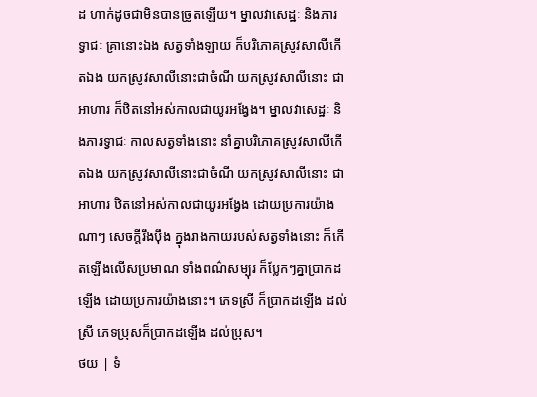ដ ហាក់ដូចជាមិនបានច្រូតឡើយ។ ម្នាលវាសេដ្ឋៈ និងភារទ្វាជៈ គ្រានោះឯង សត្វទាំងឡាយ ក៏បរិភោគស្រូវសាលីកើតឯង យកស្រូវសាលីនោះជាចំណី យកស្រូវសាលីនោះ ជាអាហារ ក៏ឋិតនៅអស់កាលជាយូរអង្វែង។ ម្នាលវាសេដ្ឋៈ និងភារទ្វាជៈ កាលសត្វទាំងនោះ នាំគ្នាបរិភោគស្រូវសាលីកើតឯង យកស្រូវសាលីនោះជាចំណី យកស្រូវសាលីនោះ ជាអាហារ ឋិតនៅអស់កាលជាយូរអង្វែង ដោយប្រការយ៉ាងណាៗ សេចក្តីរឹងប៉ឹង ក្នុងរាងកាយរបស់សត្វទាំងនោះ ក៏កើតឡើងលើសប្រមាណ ទាំងពណ៌សម្បុរ ក៏ប្លែកៗគ្នាប្រាកដឡើង ដោយប្រការយ៉ាងនោះ។ ភេទស្រី ក៏ប្រាកដឡើង ដល់ស្រី ភេទប្រុសក៏ប្រាកដឡើង ដល់ប្រុស។
ថយ | ទំ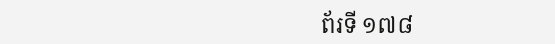ព័រទី ១៧៨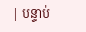| បន្ទាប់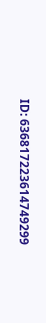ID: 636817223614749299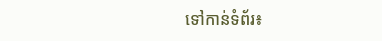ទៅកាន់ទំព័រ៖